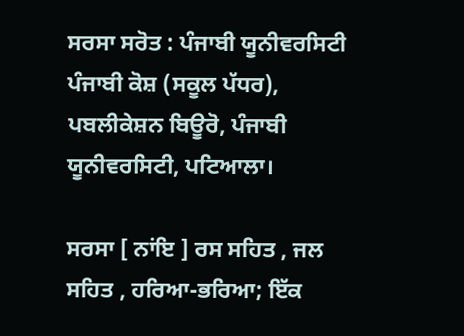ਸਰਸਾ ਸਰੋਤ : ਪੰਜਾਬੀ ਯੂਨੀਵਰਸਿਟੀ ਪੰਜਾਬੀ ਕੋਸ਼ (ਸਕੂਲ ਪੱਧਰ), ਪਬਲੀਕੇਸ਼ਨ ਬਿਊਰੋ, ਪੰਜਾਬੀ ਯੂਨੀਵਰਸਿਟੀ, ਪਟਿਆਲਾ।

ਸਰਸਾ [ ਨਾਂਇ ] ਰਸ ਸਹਿਤ , ਜਲ ਸਹਿਤ , ਹਰਿਆ-ਭਰਿਆ; ਇੱਕ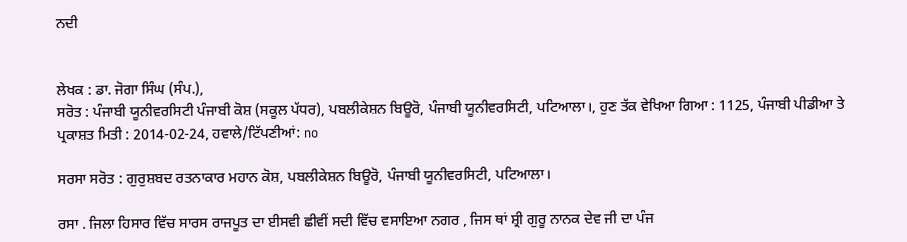ਨਦੀ


ਲੇਖਕ : ਡਾ. ਜੋਗਾ ਸਿੰਘ (ਸੰਪ.),
ਸਰੋਤ : ਪੰਜਾਬੀ ਯੂਨੀਵਰਸਿਟੀ ਪੰਜਾਬੀ ਕੋਸ਼ (ਸਕੂਲ ਪੱਧਰ), ਪਬਲੀਕੇਸ਼ਨ ਬਿਊਰੋ, ਪੰਜਾਬੀ ਯੂਨੀਵਰਸਿਟੀ, ਪਟਿਆਲਾ।, ਹੁਣ ਤੱਕ ਵੇਖਿਆ ਗਿਆ : 1125, ਪੰਜਾਬੀ ਪੀਡੀਆ ਤੇ ਪ੍ਰਕਾਸ਼ਤ ਮਿਤੀ : 2014-02-24, ਹਵਾਲੇ/ਟਿੱਪਣੀਆਂ: no

ਸਰਸਾ ਸਰੋਤ : ਗੁਰੁਸ਼ਬਦ ਰਤਨਾਕਾਰ ਮਹਾਨ ਕੋਸ਼, ਪਬਲੀਕੇਸ਼ਨ ਬਿਊਰੋ, ਪੰਜਾਬੀ ਯੂਨੀਵਰਸਿਟੀ, ਪਟਿਆਲਾ।

ਰਸਾ . ਜਿਲਾ ਹਿਸਾਰ ਵਿੱਚ ਸਾਰਸ ਰਾਜਪੂਤ ਦਾ ਈਸਵੀ ਛੀਵੀਂ ਸਦੀ ਵਿੱਚ ਵਸਾਇਆ ਨਗਰ , ਜਿਸ ਥਾਂ ਸ਼੍ਰੀ ਗੁਰੂ ਨਾਨਕ ਦੇਵ ਜੀ ਦਾ ਪੰਜ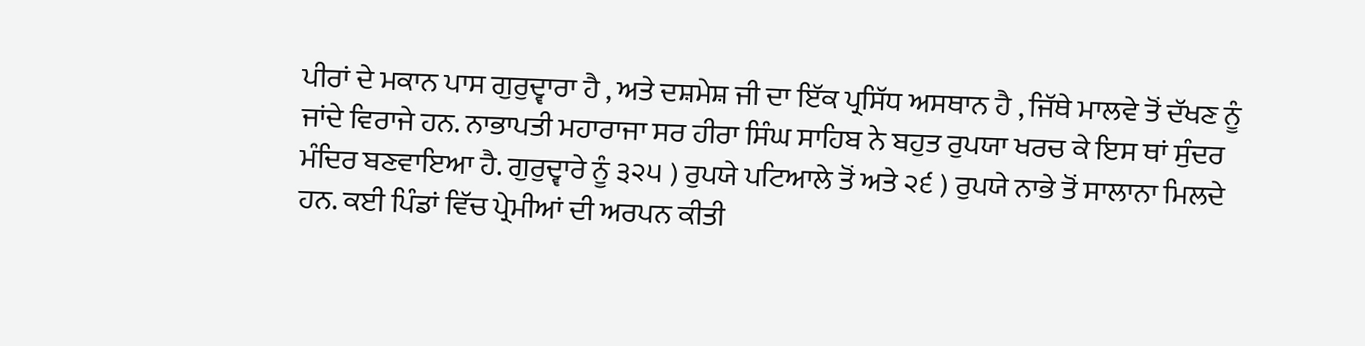ਪੀਰਾਂ ਦੇ ਮਕਾਨ ਪਾਸ ਗੁਰੁਦ੍ਵਾਰਾ ਹੈ , ਅਤੇ ਦਸ਼ਮੇਸ਼ ਜੀ ਦਾ ਇੱਕ ਪ੍ਰਸਿੱਧ ਅਸਥਾਨ ਹੈ , ਜਿੱਥੇ ਮਾਲਵੇ ਤੋਂ ਦੱਖਣ ਨੂੰ ਜਾਂਦੇ ਵਿਰਾਜੇ ਹਨ. ਨਾਭਾਪਤੀ ਮਹਾਰਾਜਾ ਸਰ ਹੀਰਾ ਸਿੰਘ ਸਾਹਿਬ ਨੇ ਬਹੁਤ ਰੁਪਯਾ ਖਰਚ ਕੇ ਇਸ ਥਾਂ ਸੁੰਦਰ ਮੰਦਿਰ ਬਣਵਾਇਆ ਹੈ. ਗੁਰੁਦ੍ਵਾਰੇ ਨੂੰ ੩੨੫ ) ਰੁਪਯੇ ਪਟਿਆਲੇ ਤੋਂ ਅਤੇ ੨੬ ) ਰੁਪਯੇ ਨਾਭੇ ਤੋਂ ਸਾਲਾਨਾ ਮਿਲਦੇ ਹਨ. ਕਈ ਪਿੰਡਾਂ ਵਿੱਚ ਪ੍ਰੇਮੀਆਂ ਦੀ ਅਰਪਨ ਕੀਤੀ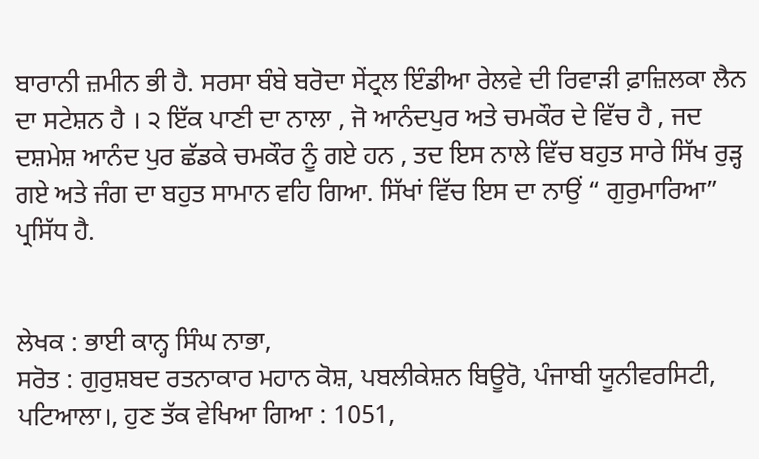ਬਾਰਾਨੀ ਜ਼ਮੀਨ ਭੀ ਹੈ. ਸਰਸਾ ਬੰਬੇ ਬਰੋਦਾ ਸੇਂਟ੍ਰਲ ਇੰਡੀਆ ਰੇਲਵੇ ਦੀ ਰਿਵਾੜੀ ਫ਼ਾਜ਼ਿਲਕਾ ਲੈਨ ਦਾ ਸਟੇਸ਼ਨ ਹੈ । ੨ ਇੱਕ ਪਾਣੀ ਦਾ ਨਾਲਾ , ਜੋ ਆਨੰਦਪੁਰ ਅਤੇ ਚਮਕੌਰ ਦੇ ਵਿੱਚ ਹੈ , ਜਦ ਦਸ਼ਮੇਸ਼ ਆਨੰਦ ਪੁਰ ਛੱਡਕੇ ਚਮਕੌਰ ਨੂੰ ਗਏ ਹਨ , ਤਦ ਇਸ ਨਾਲੇ ਵਿੱਚ ਬਹੁਤ ਸਾਰੇ ਸਿੱਖ ਰੁੜ੍ਹ ਗਏ ਅਤੇ ਜੰਗ ਦਾ ਬਹੁਤ ਸਾਮਾਨ ਵਹਿ ਗਿਆ. ਸਿੱਖਾਂ ਵਿੱਚ ਇਸ ਦਾ ਨਾਉਂ “ ਗੁਰੁਮਾਰਿਆ” ਪ੍ਰਸਿੱਧ ਹੈ.


ਲੇਖਕ : ਭਾਈ ਕਾਨ੍ਹ ਸਿੰਘ ਨਾਭਾ,
ਸਰੋਤ : ਗੁਰੁਸ਼ਬਦ ਰਤਨਾਕਾਰ ਮਹਾਨ ਕੋਸ਼, ਪਬਲੀਕੇਸ਼ਨ ਬਿਊਰੋ, ਪੰਜਾਬੀ ਯੂਨੀਵਰਸਿਟੀ, ਪਟਿਆਲਾ।, ਹੁਣ ਤੱਕ ਵੇਖਿਆ ਗਿਆ : 1051,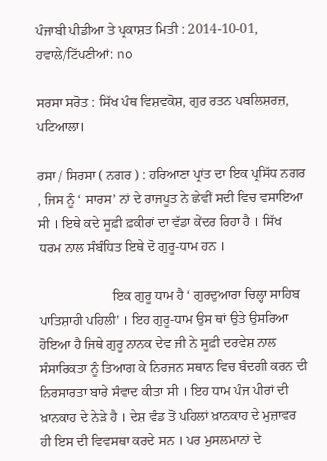ਪੰਜਾਬੀ ਪੀਡੀਆ ਤੇ ਪ੍ਰਕਾਸ਼ਤ ਮਿਤੀ : 2014-10-01, ਹਵਾਲੇ/ਟਿੱਪਣੀਆਂ: no

ਸਰਸਾ ਸਰੋਤ : ਸਿੱਖ ਪੰਥ ਵਿਸ਼ਵਕੋਸ਼, ਗੁਰ ਰਤਨ ਪਬਲਿਸ਼ਰਜ਼, ਪਟਿਆਲਾ।

ਰਸਾ / ਸਿਰਸਾ ( ਨਗਰ ) : ਹਰਿਆਣਾ ਪ੍ਰਾਂਤ ਦਾ ਇਕ ਪ੍ਰਸਿੱਧ ਨਗਰ , ਜਿਸ ਨੂੰ ‘ ਸਾਰਸ’ ਨਾਂ ਦੇ ਰਾਜਪੂਤ ਨੇ ਛੇਵੀਂ ਸਦੀ ਵਿਚ ਵਸਾਇਆ ਸੀ । ਇਥੇ ਕਦੇ ਸੂਫ਼ੀ ਫ਼ਕੀਰਾਂ ਦਾ ਵੱਡਾ ਕੇਂਦਰ ਰਿਹਾ ਹੈ । ਸਿੱਖ ਧਰਮ ਨਾਲ ਸੰਬੰਧਿਤ ਇਥੇ ਦੋ ਗੁਰੂ-ਧਾਮ ਹਨ ।

                      ਇਕ ਗੁਰੂ ਧਾਮ ਹੈ ‘ ਗੁਰਦੁਆਰਾ ਚਿਲ੍ਹਾ ਸਾਹਿਬ ਪਾਤਿਸ਼ਾਹੀ ਪਹਿਲੀ’ । ਇਹ ਗੁਰੂ-ਧਾਮ ਉਸ ਥਾਂ ਉਤੇ ਉਸਰਿਆ ਹੋਇਆ ਹੈ ਜਿਥੇ ਗੁਰੂ ਨਾਨਕ ਦੇਵ ਜੀ ਨੇ ਸੂਫ਼ੀ ਦਰਵੇਸ਼ ਨਾਲ ਸੰਸਾਰਿਕਤਾ ਨੂੰ ਤਿਆਗ ਕੇ ਨਿਰਜਨ ਸਥਾਨ ਵਿਚ ਬੰਦਗੀ ਕਰਨ ਦੀ ਨਿਰਸਾਰਤਾ ਬਾਰੇ ਸੰਵਾਦ ਕੀਤਾ ਸੀ । ਇਹ ਧਾਮ ਪੰਜ ਪੀਰਾਂ ਦੀ ਖ਼ਾਨਕਾਹ ਦੇ ਨੇੜੇ ਹੈ । ਦੇਸ਼ ਵੰਡ ਤੋਂ ਪਹਿਲਾਂ ਖ਼ਾਨਕਾਹ ਦੇ ਮੁਜ਼ਾਵਰ ਹੀ ਇਸ ਦੀ ਵਿਵਸਥਾ ਕਰਦੇ ਸਨ । ਪਰ ਮੁਸਲਮਾਨਾਂ ਦੇ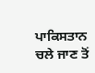ਪਾਕਿਸਤਾਨ ਚਲੇ ਜਾਣ ਤੋਂ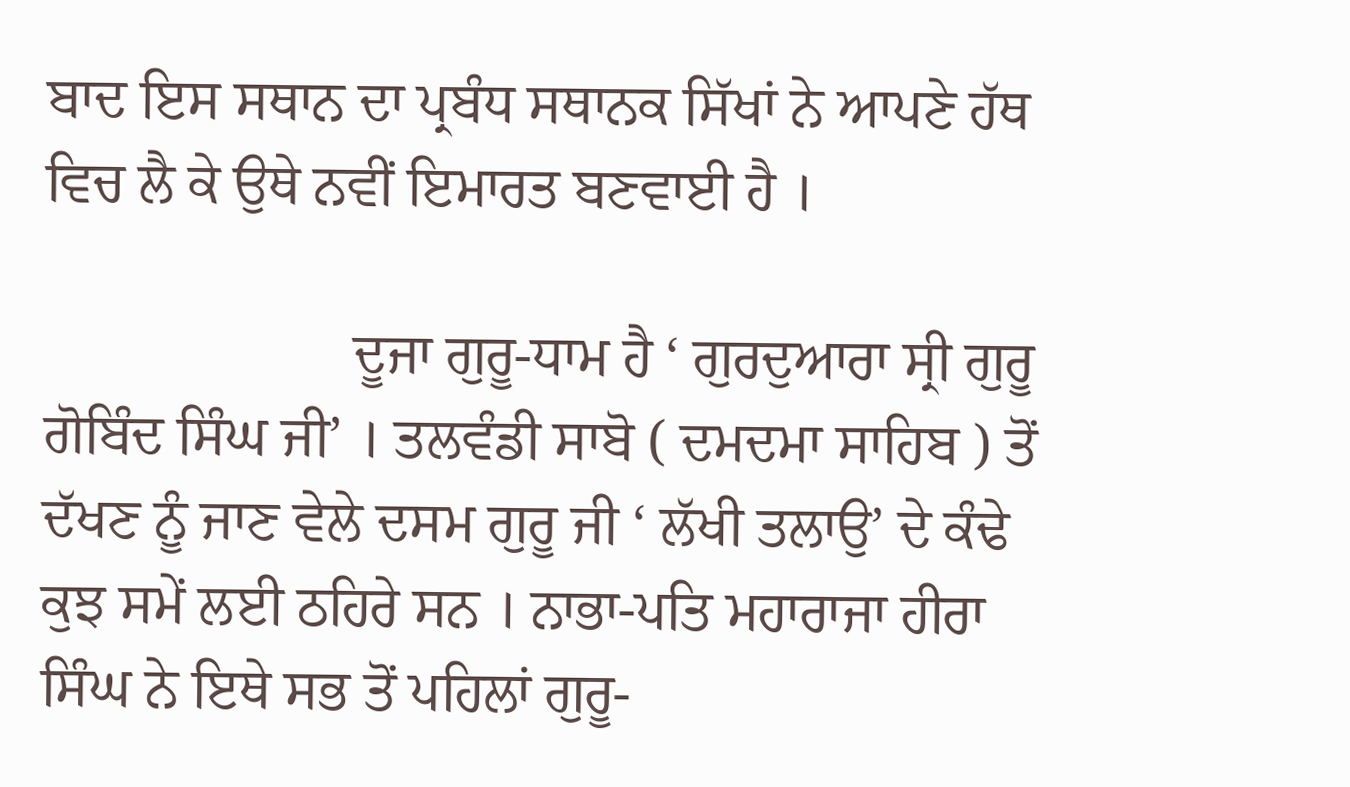ਬਾਦ ਇਸ ਸਥਾਨ ਦਾ ਪ੍ਰਬੰਧ ਸਥਾਨਕ ਸਿੱਖਾਂ ਨੇ ਆਪਣੇ ਹੱਥ ਵਿਚ ਲੈ ਕੇ ਉਥੇ ਨਵੀਂ ਇਮਾਰਤ ਬਣਵਾਈ ਹੈ ।

                      ਦੂਜਾ ਗੁਰੂ-ਧਾਮ ਹੈ ‘ ਗੁਰਦੁਆਰਾ ਸ੍ਰੀ ਗੁਰੂ ਗੋਬਿੰਦ ਸਿੰਘ ਜੀ’ । ਤਲਵੰਡੀ ਸਾਬੋ ( ਦਮਦਮਾ ਸਾਹਿਬ ) ਤੋਂ ਦੱਖਣ ਨੂੰ ਜਾਣ ਵੇਲੇ ਦਸਮ ਗੁਰੂ ਜੀ ‘ ਲੱਖੀ ਤਲਾਉ’ ਦੇ ਕੰਢੇ ਕੁਝ ਸਮੇਂ ਲਈ ਠਹਿਰੇ ਸਨ । ਨਾਭਾ-ਪਤਿ ਮਹਾਰਾਜਾ ਹੀਰਾ ਸਿੰਘ ਨੇ ਇਥੇ ਸਭ ਤੋਂ ਪਹਿਲਾਂ ਗੁਰੂ-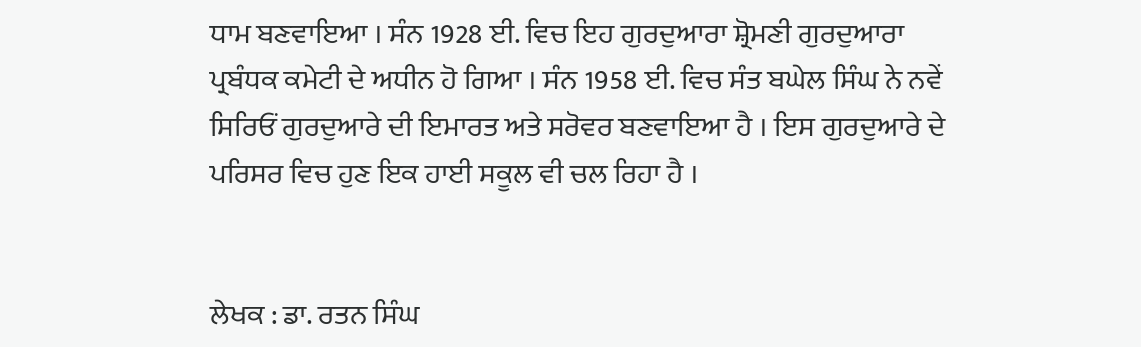ਧਾਮ ਬਣਵਾਇਆ । ਸੰਨ 1928 ਈ. ਵਿਚ ਇਹ ਗੁਰਦੁਆਰਾ ਸ਼੍ਰੋਮਣੀ ਗੁਰਦੁਆਰਾ ਪ੍ਰਬੰਧਕ ਕਮੇਟੀ ਦੇ ਅਧੀਨ ਹੋ ਗਿਆ । ਸੰਨ 1958 ਈ. ਵਿਚ ਸੰਤ ਬਘੇਲ ਸਿੰਘ ਨੇ ਨਵੇਂ ਸਿਰਿਓਂ ਗੁਰਦੁਆਰੇ ਦੀ ਇਮਾਰਤ ਅਤੇ ਸਰੋਵਰ ਬਣਵਾਇਆ ਹੈ । ਇਸ ਗੁਰਦੁਆਰੇ ਦੇ ਪਰਿਸਰ ਵਿਚ ਹੁਣ ਇਕ ਹਾਈ ਸਕੂਲ ਵੀ ਚਲ ਰਿਹਾ ਹੈ ।


ਲੇਖਕ : ਡਾ. ਰਤਨ ਸਿੰਘ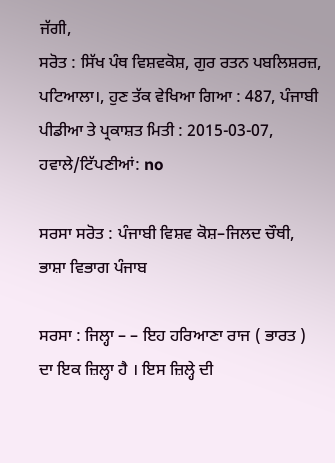ਜੱਗੀ,
ਸਰੋਤ : ਸਿੱਖ ਪੰਥ ਵਿਸ਼ਵਕੋਸ਼, ਗੁਰ ਰਤਨ ਪਬਲਿਸ਼ਰਜ਼, ਪਟਿਆਲਾ।, ਹੁਣ ਤੱਕ ਵੇਖਿਆ ਗਿਆ : 487, ਪੰਜਾਬੀ ਪੀਡੀਆ ਤੇ ਪ੍ਰਕਾਸ਼ਤ ਮਿਤੀ : 2015-03-07, ਹਵਾਲੇ/ਟਿੱਪਣੀਆਂ: no

ਸਰਸਾ ਸਰੋਤ : ਪੰਜਾਬੀ ਵਿਸ਼ਵ ਕੋਸ਼–ਜਿਲਦ ਚੌਥੀ, ਭਾਸ਼ਾ ਵਿਭਾਗ ਪੰਜਾਬ

ਸਰਸਾ : ਜਿਲ੍ਹਾ – – ਇਹ ਹਰਿਆਣਾ ਰਾਜ ( ਭਾਰਤ ) ਦਾ ਇਕ ਜ਼ਿਲ੍ਹਾ ਹੈ । ਇਸ ਜ਼ਿਲ੍ਹੇ ਦੀ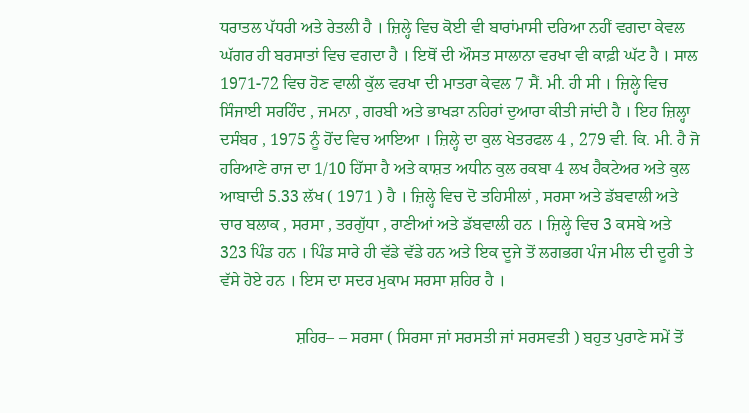ਧਰਾਤਲ ਪੱਧਰੀ ਅਤੇ ਰੇਤਲੀ ਹੈ । ਜ਼ਿਲ੍ਹੇ ਵਿਚ ਕੋਈ ਵੀ ਬਾਰਾਂਮਾਸੀ ਦਰਿਆ ਨਹੀਂ ਵਗਦਾ ਕੇਵਲ ਘੱਗਰ ਹੀ ਬਰਸਾਤਾਂ ਵਿਚ ਵਗਦਾ ਹੈ । ਇਥੋਂ ਦੀ ਔਸਤ ਸਾਲਾਨਾ ਵਰਖਾ ਵੀ ਕਾਫ਼ੀ ਘੱਟ ਹੈ । ਸਾਲ 1971-72 ਵਿਚ ਹੋਣ ਵਾਲੀ ਕੁੱਲ ਵਰਖਾ ਦੀ ਮਾਤਰਾ ਕੇਵਲ 7 ਸੈਂ. ਮੀ. ਹੀ ਸੀ । ਜ਼ਿਲ੍ਹੇ ਵਿਚ ਸਿੰਜਾਈ ਸਰਹਿੰਦ , ਜਮਨਾ , ਗਰਬੀ ਅਤੇ ਭਾਖੜਾ ਨਹਿਰਾਂ ਦੁਆਰਾ ਕੀਤੀ ਜਾਂਦੀ ਹੈ । ਇਹ ਜ਼ਿਲ੍ਹਾ ਦਸੰਬਰ , 1975 ਨੂੰ ਹੋਂਦ ਵਿਚ ਆਇਆ । ਜ਼ਿਲ੍ਹੇ ਦਾ ਕੁਲ ਖੇਤਰਫਲ 4 , 279 ਵੀ. ਕਿ. ਮੀ. ਹੈ ਜੋ ਹਰਿਆਣੇ ਰਾਜ ਦਾ 1/10 ਹਿੱਸਾ ਹੈ ਅਤੇ ਕਾਸ਼ਤ ਅਧੀਨ ਕੁਲ ਰਕਬਾ 4 ਲਖ ਹੈਕਟੇਅਰ ਅਤੇ ਕੁਲ ਆਬਾਦੀ 5.33 ਲੱਖ ( 1971 ) ਹੈ । ਜ਼ਿਲ੍ਹੇ ਵਿਚ ਦੋ ਤਹਿਸੀਲਾਂ , ਸਰਸਾ ਅਤੇ ਡੱਬਵਾਲੀ ਅਤੇ ਚਾਰ ਬਲਾਕ , ਸਰਸਾ , ਤਰਗੁੱਧਾ , ਰਾਣੀਆਂ ਅਤੇ ਡੱਬਵਾਲੀ ਹਨ । ਜ਼ਿਲ੍ਹੇ ਵਿਚ 3 ਕਸਬੇ ਅਤੇ 323 ਪਿੰਡ ਹਨ । ਪਿੰਡ ਸਾਰੇ ਹੀ ਵੱਡੇ ਵੱਡੇ ਹਨ ਅਤੇ ਇਕ ਦੂਜੇ ਤੋਂ ਲਗਭਗ ਪੰਜ ਮੀਲ ਦੀ ਦੂਰੀ ਤੇ ਵੱਸੇ ਹੋਏ ਹਨ । ਇਸ ਦਾ ਸਦਰ ਮੁਕਾਮ ਸਰਸਾ ਸ਼ਹਿਰ ਹੈ ।

                  ਸ਼ਹਿਰ– – ਸਰਸਾ ( ਸਿਰਸਾ ਜਾਂ ਸਰਸਤੀ ਜਾਂ ਸਰਸਵਤੀ ) ਬਹੁਤ ਪੁਰਾਣੇ ਸਮੇਂ ਤੋਂ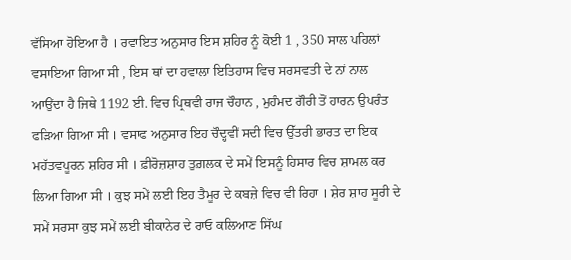ਵੱਸਿਆ ਹੋਇਆ ਹੈ । ਰਵਾਇਤ ਅਨੁਸਾਰ ਇਸ ਸ਼ਹਿਰ ਨੂੰ ਕੋਈ 1 , 350 ਸਾਲ ਪਹਿਲਾਂ ਵਸਾਇਆ ਗਿਆ ਸੀ , ਇਸ ਥਾਂ ਦਾ ਹਵਾਲਾ ਇਤਿਹਾਸ ਵਿਚ ਸਰਸਵਤੀ ਦੇ ਨਾਂ ਨਾਲ ਆਉਂਦਾ ਹੈ ਜਿਥੇ 1192 ਈ. ਵਿਚ ਪ੍ਰਿਥਵੀ ਰਾਜ ਚੌਹਾਨ , ਮੁਹੰਮਦ ਗੌਰੀ ਤੋਂ ਹਾਰਨ ਉਪਰੰਤ ਫੜਿਆ ਗਿਆ ਸੀ । ਵਸਾਫ ਅਨੁਸਾਰ ਇਹ ਚੌਦ੍ਹਵੀਂ ਸਦੀ ਵਿਚ ਉੱਤਰੀ ਭਾਰਤ ਦਾ ਇਕ ਮਹੱਤਵਪੂਰਨ ਸ਼ਹਿਰ ਸੀ । ਫ਼ੀਰੋਜ਼ਸ਼ਾਹ ਤੁਗ਼ਲਕ ਦੇ ਸਮੇਂ ਇਸਨੂੰ ਹਿਸਾਰ ਵਿਚ ਸ਼ਾਮਲ ਕਰ ਲਿਆ ਗਿਆ ਸੀ । ਕੁਝ ਸਮੇਂ ਲਈ ਇਹ ਤੈਮੂਰ ਦੇ ਕਬਜ਼ੇ ਵਿਚ ਵੀ ਰਿਹਾ । ਸ਼ੇਰ ਸ਼ਾਹ ਸੂਰੀ ਦੇ ਸਮੇਂ ਸਰਸਾ ਕੁਝ ਸਮੇਂ ਲਈ ਬੀਕਾਨੇਰ ਦੇ ਰਾਓ ਕਲਿਆਣ ਸਿੱਘ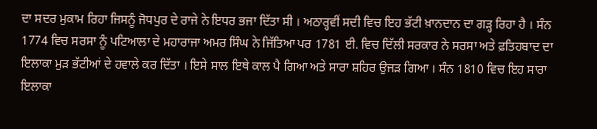ਦਾ ਸਦਰ ਮੁਕਾਮ ਰਿਹਾ ਜਿਸਨੂੰ ਜੋਧਪੁਰ ਦੇ ਰਾਜੇ ਨੇ ਇਧਰ ਭਜਾ ਦਿੱਤਾ ਸੀ । ਅਠਾਰ੍ਹਵੀਂ ਸਦੀ ਵਿਚ ਇਹ ਭੱਟੀ ਖ਼ਾਨਦਾਨ ਦਾ ਗੜ੍ਹ ਰਿਹਾ ਹੈ । ਸੰਨ 1774 ਵਿਚ ਸਰਸਾ ਨੂੰ ਪਟਿਆਲਾ ਦੇ ਮਹਾਰਾਜਾ ਅਮਰ ਸਿੰਘ ਨੇ ਜਿੱਤਿਆ ਪਰ 1781 ਈ. ਵਿਚ ਦਿੱਲੀ ਸਰਕਾਰ ਨੇ ਸਰਸਾ ਅਤੇ ਫ਼ਤਿਹਬਾਦ ਦਾ ਇਲਾਕਾ ਮੁੜ ਭੱਟੀਆਂ ਦੇ ਹਵਾਲੇ ਕਰ ਦਿੱਤਾ । ਇਸੇ ਸਾਲ ਇਥੇ ਕਾਲ ਪੈ ਗਿਆ ਅਤੇ ਸਾਰਾ ਸ਼ਹਿਰ ਉਜੜ ਗਿਆ । ਸੰਨ 1810 ਵਿਚ ਇਹ ਸਾਰਾ ਇਲਾਕਾ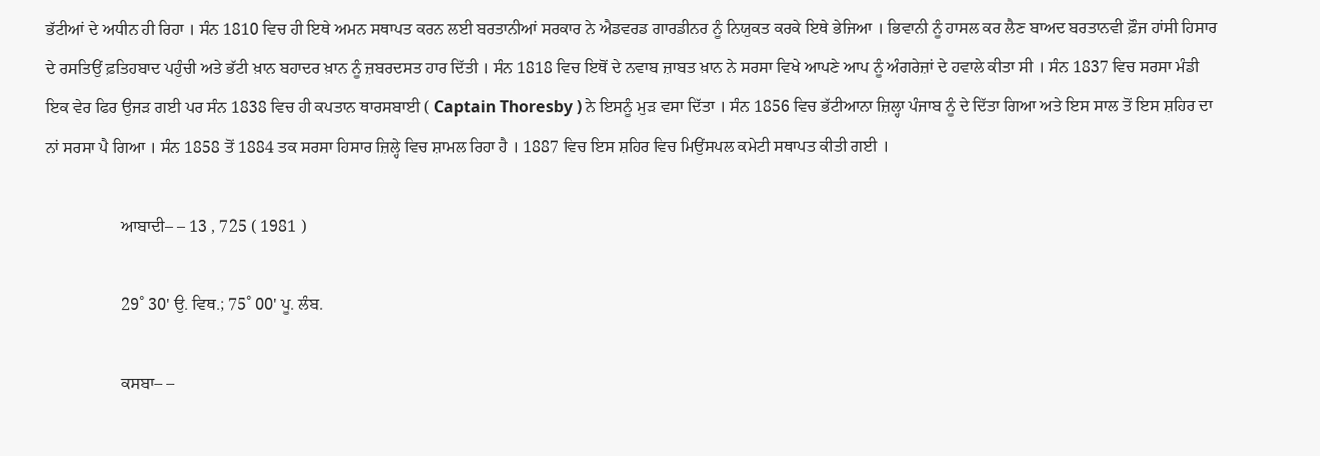ਭੱਟੀਆਂ ਦੇ ਅਧੀਨ ਹੀ ਰਿਹਾ । ਸੰਨ 1810 ਵਿਚ ਹੀ ਇਥੇ ਅਮਨ ਸਥਾਪਤ ਕਰਨ ਲਈ ਬਰਤਾਨੀਆਂ ਸਰਕਾਰ ਨੇ ਐਡਵਰਡ ਗਾਰਡੀਨਰ ਨੂੰ ਨਿਯੁਕਤ ਕਰਕੇ ਇਥੇ ਭੇਜਿਆ । ਭਿਵਾਨੀ ਨੂੰ ਹਾਸਲ ਕਰ ਲੈਣ ਬਾਅਦ ਬਰਤਾਨਵੀ ਫ਼ੌਜ ਹਾਂਸੀ ਹਿਸਾਰ ਦੇ ਰਸਤਿਉਂ ਫ਼ਤਿਹਬਾਦ ਪਹੁੰਚੀ ਅਤੇ ਭੱਟੀ ਖ਼ਾਨ ਬਹਾਦਰ ਖ਼ਾਨ ਨੂੰ ਜ਼ਬਰਦਸਤ ਹਾਰ ਦਿੱਤੀ । ਸੰਨ 1818 ਵਿਚ ਇਥੋਂ ਦੇ ਨਵਾਬ ਜ਼ਾਬਤ ਖ਼ਾਨ ਨੇ ਸਰਸਾ ਵਿਖੇ ਆਪਣੇ ਆਪ ਨੂੰ ਅੰਗਰੇਜ਼ਾਂ ਦੇ ਹਵਾਲੇ ਕੀਤਾ ਸੀ । ਸੰਨ 1837 ਵਿਚ ਸਰਸਾ ਮੰਡੀ ਇਕ ਵੇਰ ਫਿਰ ਉਜੜ ਗਈ ਪਰ ਸੰਨ 1838 ਵਿਚ ਹੀ ਕਪਤਾਨ ਥਾਰਸਬਾਈ ( Captain Thoresby ) ਨੇ ਇਸਨੂੰ ਮੁੜ ਵਸਾ ਦਿੱਤਾ । ਸੰਨ 1856 ਵਿਚ ਭੱਟੀਆਨਾ ਜ਼ਿਲ੍ਹਾ ਪੰਜਾਬ ਨੂੰ ਦੇ ਦਿੱਤਾ ਗਿਆ ਅਤੇ ਇਸ ਸਾਲ ਤੋਂ ਇਸ ਸ਼ਹਿਰ ਦਾ ਨਾਂ ਸਰਸਾ ਪੈ ਗਿਆ । ਸੰਨ 1858 ਤੋਂ 1884 ਤਕ ਸਰਸਾ ਹਿਸਾਰ ਜ਼ਿਲ੍ਹੇ ਵਿਚ ਸ਼ਾਮਲ ਰਿਹਾ ਹੈ । 1887 ਵਿਚ ਇਸ ਸ਼ਹਿਰ ਵਿਚ ਮਿਉਂਸਪਲ ਕਮੇਟੀ ਸਥਾਪਤ ਕੀਤੀ ਗਈ ।

                  ਆਬਾਦੀ– – 13 , 725 ( 1981 )

                  29˚ 30' ਉ. ਵਿਥ.; 75˚ 00' ਪੂ. ਲੰਬ.

                  ਕਸਬਾ– –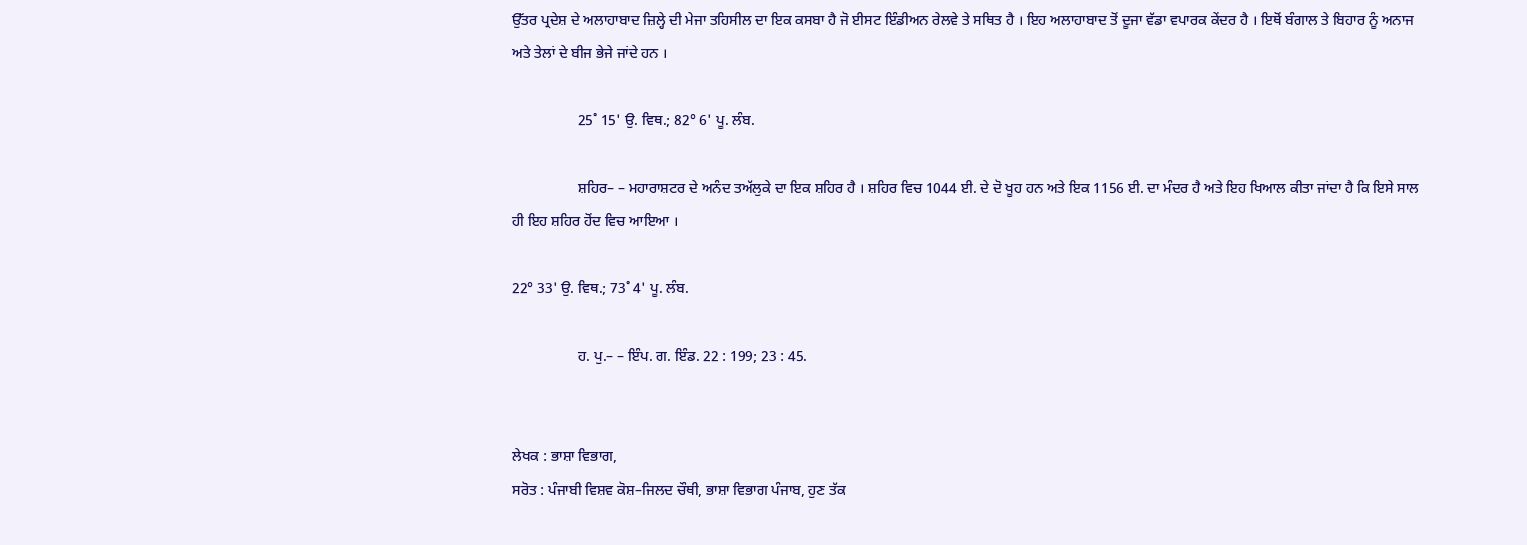ਉੱਤਰ ਪ੍ਰਦੇਸ਼ ਦੇ ਅਲਾਹਾਬਾਦ ਜ਼ਿਲ੍ਹੇ ਦੀ ਮੇਜਾ ਤਹਿਸੀਲ ਦਾ ਇਕ ਕਸਬਾ ਹੈ ਜੋ ਈਸਟ ਇੰਡੀਅਨ ਰੇਲਵੇ ਤੇ ਸਥਿਤ ਹੈ । ਇਹ ਅਲਾਹਾਬਾਦ ਤੋਂ ਦੂਜਾ ਵੱਡਾ ਵਪਾਰਕ ਕੇਂਦਰ ਹੈ । ਇਥੋਂ ਬੰਗਾਲ ਤੇ ਬਿਹਾਰ ਨੂੰ ਅਨਾਜ ਅਤੇ ਤੇਲਾਂ ਦੇ ਬੀਜ ਭੇਜੇ ਜਾਂਦੇ ਹਨ ।

                  25˚ 15' ਉ. ਵਿਥ.; 82° 6' ਪੂ. ਲੰਬ.

                  ਸ਼ਹਿਰ– – ਮਹਾਰਾਸ਼ਟਰ ਦੇ ਅਨੰਦ ਤਅੱਲੁਕੇ ਦਾ ਇਕ ਸ਼ਹਿਰ ਹੈ । ਸ਼ਹਿਰ ਵਿਚ 1044 ਈ. ਦੇ ਦੋ ਖੂਹ ਹਨ ਅਤੇ ਇਕ 1156 ਈ. ਦਾ ਮੰਦਰ ਹੈ ਅਤੇ ਇਹ ਖਿਆਲ ਕੀਤਾ ਜਾਂਦਾ ਹੈ ਕਿ ਇਸੇ ਸਾਲ ਹੀ ਇਹ ਸ਼ਹਿਰ ਹੋਂਦ ਵਿਚ ਆਇਆ ।

22° 33' ਉ. ਵਿਥ.; 73˚ 4' ਪੂ. ਲੰਬ.

                  ਹ. ਪੁ.– – ਇੰਪ. ਗ. ਇੰਡ. 22 : 199; 23 : 45.


ਲੇਖਕ : ਭਾਸ਼ਾ ਵਿਭਾਗ,
ਸਰੋਤ : ਪੰਜਾਬੀ ਵਿਸ਼ਵ ਕੋਸ਼–ਜਿਲਦ ਚੌਥੀ, ਭਾਸ਼ਾ ਵਿਭਾਗ ਪੰਜਾਬ, ਹੁਣ ਤੱਕ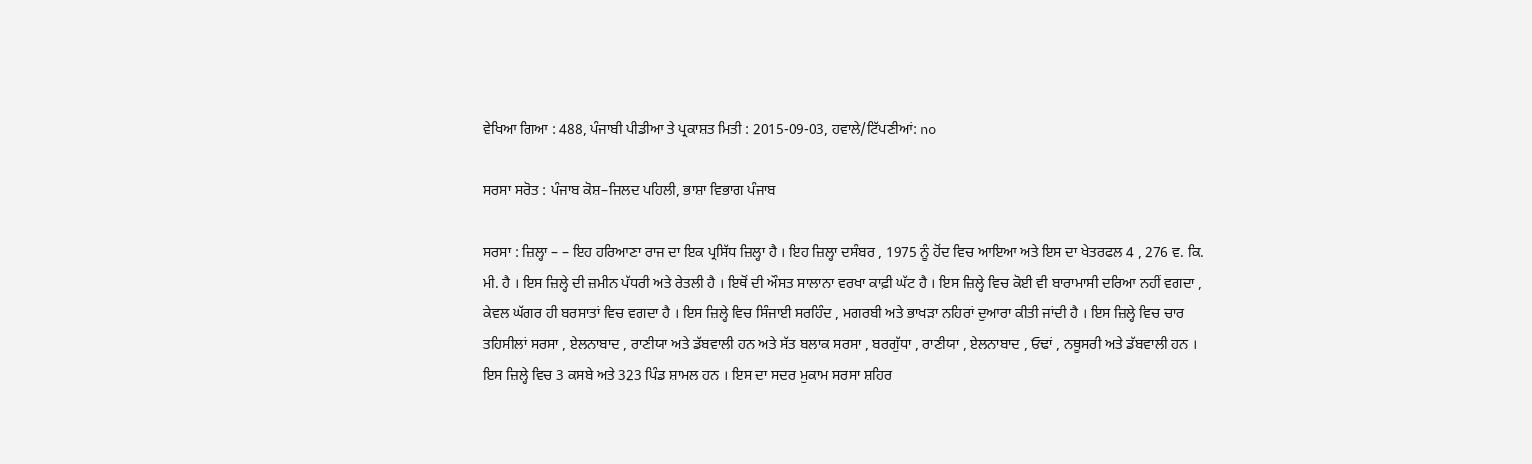ਵੇਖਿਆ ਗਿਆ : 488, ਪੰਜਾਬੀ ਪੀਡੀਆ ਤੇ ਪ੍ਰਕਾਸ਼ਤ ਮਿਤੀ : 2015-09-03, ਹਵਾਲੇ/ਟਿੱਪਣੀਆਂ: no

ਸਰਸਾ ਸਰੋਤ : ਪੰਜਾਬ ਕੋਸ਼–ਜਿਲਦ ਪਹਿਲੀ, ਭਾਸ਼ਾ ਵਿਭਾਗ ਪੰਜਾਬ

ਸਰਸਾ : ਜ਼ਿਲ੍ਹਾ – – ਇਹ ਹਰਿਆਣਾ ਰਾਜ ਦਾ ਇਕ ਪ੍ਰਸਿੱਧ ਜ਼ਿਲ੍ਹਾ ਹੈ । ਇਹ ਜ਼ਿਲ੍ਹਾ ਦਸੰਬਰ , 1975 ਨੂੰ ਹੋਂਦ ਵਿਚ ਆਇਆ ਅਤੇ ਇਸ ਦਾ ਖੇਤਰਫਲ 4 , 276 ਵ. ਕਿ. ਮੀ. ਹੈ । ਇਸ ਜ਼ਿਲ੍ਹੇ ਦੀ ਜ਼ਮੀਨ ਪੱਧਰੀ ਅਤੇ ਰੇਤਲੀ ਹੈ । ਇਥੋਂ ਦੀ ਔਸਤ ਸਾਲਾਨਾ ਵਰਖਾ ਕਾਫ਼ੀ ਘੱਟ ਹੈ । ਇਸ ਜ਼ਿਲ੍ਹੇ ਵਿਚ ਕੋਈ ਵੀ ਬਾਰਾਮਾਸੀ ਦਰਿਆ ਨਹੀਂ ਵਗਦਾ , ਕੇਵਲ ਘੱਗਰ ਹੀ ਬਰਸਾਤਾਂ ਵਿਚ ਵਗਦਾ ਹੈ । ਇਸ ਜ਼ਿਲ੍ਹੇ ਵਿਚ ਸਿੰਜਾਈ ਸਰਹਿੰਦ , ਮਗਰਬੀ ਅਤੇ ਭਾਖੜਾ ਨਹਿਰਾਂ ਦੁਆਰਾ ਕੀਤੀ ਜਾਂਦੀ ਹੈ । ਇਸ ਜ਼ਿਲ੍ਹੇ ਵਿਚ ਚਾਰ ਤਹਿਸੀਲਾਂ ਸਰਸਾ , ਏਲਨਾਬਾਦ , ਰਾਣੀਯਾ ਅਤੇ ਡੱਬਵਾਲੀ ਹਨ ਅਤੇ ਸੱਤ ਬਲਾਕ ਸਰਸਾ , ਬਰਗੁੱਧਾ , ਰਾਣੀਯਾ , ਏਲਨਾਬਾਦ , ਓਢਾਂ , ਨਥੂਸਰੀ ਅਤੇ ਡੱਬਵਾਲੀ ਹਨ । ਇਸ ਜ਼ਿਲ੍ਹੇ ਵਿਚ 3 ਕਸਬੇ ਅਤੇ 323 ਪਿੰਡ ਸ਼ਾਮਲ ਹਨ । ਇਸ ਦਾ ਸਦਰ ਮੁਕਾਮ ਸਰਸਾ ਸ਼ਹਿਰ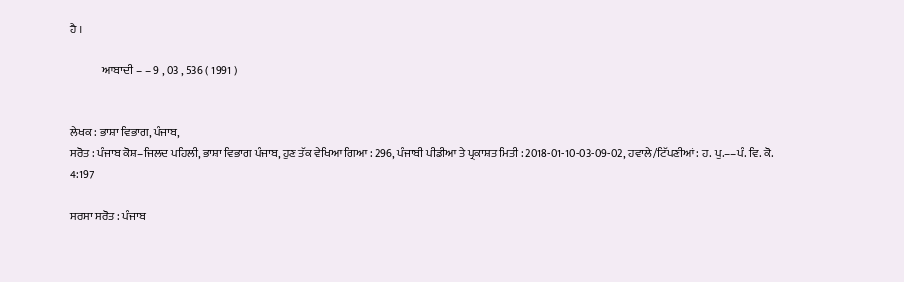ਹੈ ।

              ਆਬਾਦੀ – – 9 , 03 , 536 ( 1991 )


ਲੇਖਕ : ਭਾਸ਼ਾ ਵਿਭਾਗ, ਪੰਜਾਬ,
ਸਰੋਤ : ਪੰਜਾਬ ਕੋਸ਼–ਜਿਲਦ ਪਹਿਲੀ, ਭਾਸ਼ਾ ਵਿਭਾਗ ਪੰਜਾਬ, ਹੁਣ ਤੱਕ ਵੇਖਿਆ ਗਿਆ : 296, ਪੰਜਾਬੀ ਪੀਡੀਆ ਤੇ ਪ੍ਰਕਾਸ਼ਤ ਮਿਤੀ : 2018-01-10-03-09-02, ਹਵਾਲੇ/ਟਿੱਪਣੀਆਂ: ਹ. ਪੁ.––ਪੰ. ਵਿ. ਕੋ. 4:197

ਸਰਸਾ ਸਰੋਤ : ਪੰਜਾਬ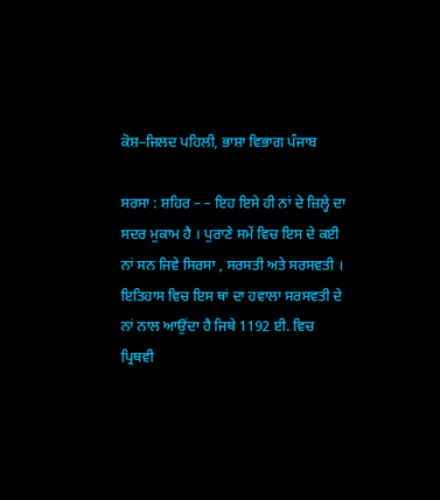ਕੋਸ਼–ਜਿਲਦ ਪਹਿਲੀ, ਭਾਸ਼ਾ ਵਿਭਾਗ ਪੰਜਾਬ

ਸਰਸਾ : ਸ਼ਹਿਰ – – ਇਹ ਇਸੇ ਹੀ ਨਾਂ ਦੇ ਜ਼ਿਲ੍ਹੇ ਦਾ ਸਦਰ ਮੁਕਾਮ ਹੈ । ਪੁਰਾਣੇ ਸਮੇਂ ਵਿਚ ਇਸ ਦੇ ਕਈ ਨਾਂ ਸਨ ਜਿਵੇ ਸਿਰਸਾ , ਸਰਸਤੀ ਅਤੇ ਸਰਸਵਤੀ । ਇਤਿਹਾਸ ਵਿਚ ਇਸ ਥਾਂ ਦਾ ਹਵਾਲਾ ਸਰਸਵਤੀ ਦੇ ਨਾਂ ਨਾਲ ਆਉਂਦਾ ਹੈ ਜਿਥੇ 1192 ਈ. ਵਿਚ ਪ੍ਰਿਥਵੀ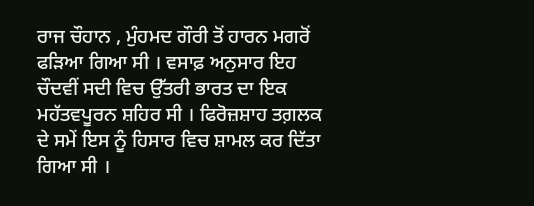ਰਾਜ ਚੌਹਾਨ , ਮੁੰਹਮਦ ਗੌਰੀ ਤੋਂ ਹਾਰਨ ਮਗਰੋਂ ਫੜਿਆ ਗਿਆ ਸੀ । ਵਸਾਫ਼ ਅਨੁਸਾਰ ਇਹ ਚੌਦਵੀਂ ਸਦੀ ਵਿਚ ਉੱਤਰੀ ਭਾਰਤ ਦਾ ਇਕ ਮਹੱਤਵਪੂਰਨ ਸ਼ਹਿਰ ਸੀ । ਫਿਰੋਜ਼ਸ਼ਾਹ ਤਗ਼ਲਕ ਦੇ ਸਮੇਂ ਇਸ ਨੂੰ ਹਿਸਾਰ ਵਿਚ ਸ਼ਾਮਲ ਕਰ ਦਿੱਤਾ ਗਿਆ ਸੀ ।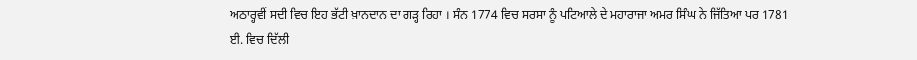ਅਠਾਰ੍ਹਵੀਂ ਸਦੀ ਵਿਚ ਇਹ ਭੱਟੀ ਖ਼ਾਨਦਾਨ ਦਾ ਗੜ੍ਹ ਰਿਹਾ । ਸੰਨ 1774 ਵਿਚ ਸਰਸਾ ਨੂੰ ਪਟਿਆਲੇ ਦੇ ਮਹਾਰਾਜਾ ਅਮਰ ਸਿੰਘ ਨੇ ਜਿੱਤਿਆ ਪਰ 1781 ਈ. ਵਿਚ ਦਿੱਲੀ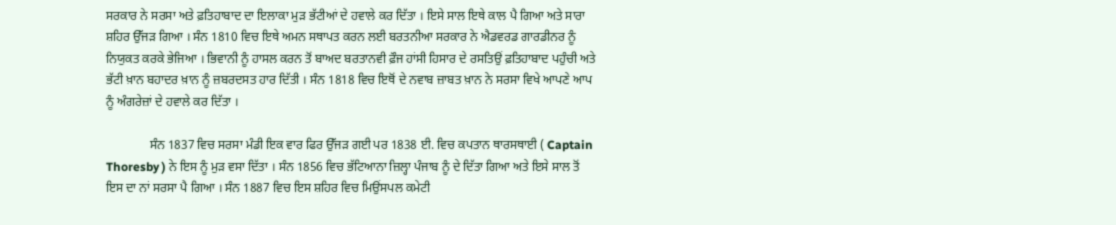ਸਰਕਾਰ ਨੇ ਸਰਸਾ ਅਤੇ ਫ਼ਤਿਹਾਬਾਦ ਦਾ ਇਲਾਕਾ ਮੁੜ ਭੱਟੀਆਂ ਦੇ ਹਵਾਲੇ ਕਰ ਦਿੱਤਾ । ਇਸੇ ਸਾਲ ਇਥੇ ਕਾਲ ਪੈ ਗਿਆ ਅਤੇ ਸਾਰਾ ਸ਼ਹਿਰ ਉੱਜੜ ਗਿਆ । ਸੰਨ 1810 ਵਿਚ ਇਥੇ ਅਮਨ ਸਥਾਪਤ ਕਰਨ ਲਈ ਬਰਤਨੀਆ ਸਰਕਾਰ ਨੇ ਐਡਵਰਡ ਗਾਰਡੀਨਰ ਨੂੰ ਨਿਯੁਕਤ ਕਰਕੇ ਭੇਜਿਆ । ਭਿਵਾਨੀ ਨੂੰ ਹਾਸਲ ਕਰਨ ਤੋਂ ਬਾਅਦ ਬਰਤਾਨਵੀ ਫ਼ੌਜ ਹਾਂਸੀ ਹਿਸਾਰ ਦੇ ਰਸਤਿਉਂ ਫ਼ਤਿਹਾਬਾਦ ਪਹੁੰਚੀ ਅਤੇ ਭੱਟੀ ਖ਼ਾਨ ਬਹਾਦਰ ਖ਼ਾਨ ਨੂੰ ਜ਼ਬਰਦਸਤ ਹਾਰ ਦਿੱਤੀ । ਸੰਨ 1818 ਵਿਚ ਇਥੋਂ ਦੇ ਨਵਾਬ ਜ਼ਾਬਤ ਖ਼ਾਨ ਨੇ ਸਰਸਾ ਵਿਖੇ ਆਪਣੇ ਆਪ ਨੂੰ ਅੰਗਰੇਜ਼ਾਂ ਦੇ ਹਵਾਲੇ ਕਰ ਦਿੱਤਾ ।

              ਸੰਨ 1837 ਵਿਚ ਸਰਸਾ ਮੰਡੀ ਇਕ ਵਾਰ ਫਿਰ ਉੱਜੜ ਗਈ ਪਰ 1838 ਈ. ਵਿਚ ਕਪਤਾਨ ਥਾਰਸਥਾਈ ( Captain Thoresby ) ਨੇ ਇਸ ਨੂੰ ਮੁੜ ਵਸਾ ਦਿੱਤਾ । ਸੰਨ 1856 ਵਿਚ ਭੱਟਿਆਨਾ ਜ਼ਿਲ੍ਹਾ ਪੰਜਾਬ ਨੂੰ ਦੇ ਦਿੱਤਾ ਗਿਆ ਅਤੇ ਇਸੇ ਸਾਲ ਤੋਂ ਇਸ ਦਾ ਨਾਂ ਸਰਸਾ ਪੈ ਗਿਆ । ਸੰਨ 1887 ਵਿਚ ਇਸ ਸ਼ਹਿਰ ਵਿਚ ਮਿਉਂਸਪਲ ਕਮੇਟੀ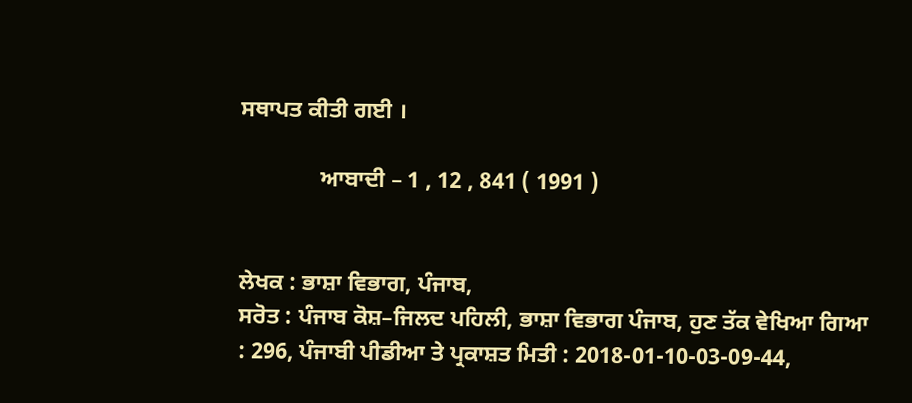ਸਥਾਪਤ ਕੀਤੀ ਗਈ ।

              ਆਬਾਦੀ – 1 , 12 , 841 ( 1991 )


ਲੇਖਕ : ਭਾਸ਼ਾ ਵਿਭਾਗ, ਪੰਜਾਬ,
ਸਰੋਤ : ਪੰਜਾਬ ਕੋਸ਼–ਜਿਲਦ ਪਹਿਲੀ, ਭਾਸ਼ਾ ਵਿਭਾਗ ਪੰਜਾਬ, ਹੁਣ ਤੱਕ ਵੇਖਿਆ ਗਿਆ : 296, ਪੰਜਾਬੀ ਪੀਡੀਆ ਤੇ ਪ੍ਰਕਾਸ਼ਤ ਮਿਤੀ : 2018-01-10-03-09-44,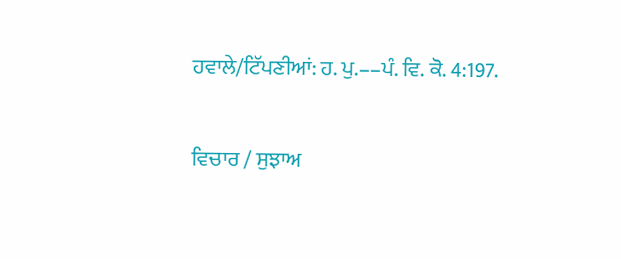ਹਵਾਲੇ/ਟਿੱਪਣੀਆਂ: ਹ. ਪੁ.––ਪੰ. ਵਿ. ਕੋ. 4:197.

ਵਿਚਾਰ / ਸੁਝਾਅ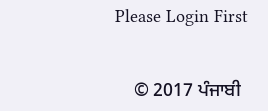Please Login First


    © 2017 ਪੰਜਾਬੀ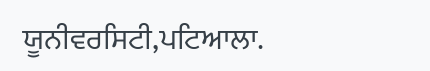ਯੂਨੀਵਰਸਿਟੀ,ਪਟਿਆਲਾ.